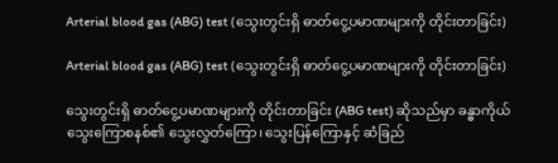Arterial blood gas (ABG) test (သွေးတွင်းရှိ ဓာတ်ငွေ့ပမာဏများကို တိုင်းတာခြင်း)

Arterial blood gas (ABG) test (သွေးတွင်းရှိ ဓာတ်ငွေ့ပမာဏများကို တိုင်းတာခြင်း)

သွေးတွင်းရှိ ဓာတ်ငွေ့ပမာဏများကို တိုင်းတာခြင်း (ABG test) ဆိုသည်မှာ ခန္ဓာကိုယ် သွေးကြောစနစ်၏ သွေးလွှတ်ကြော၊ သွေးပြန်ကြောနှင့် ဆံခြည်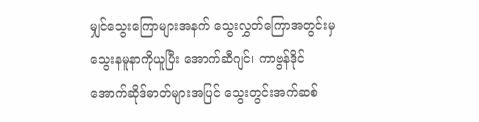မျှင်သွေးကြောများအနက် သွေးလွှတ်ကြောအတွင်းမှ သွေးနမူနာကိုယူပြီး အောက်ဆီဂျင်၊ ကာဗွန်ဒိုင်အောက်ဆိုဒ်ဓာတ်များအပြင် သွေးတွင်းအက်ဆစ်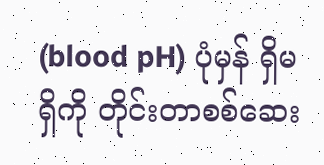(blood pH) ပုံမှန် ရှိမရှိကို တိုင်းတာစစ်ဆေး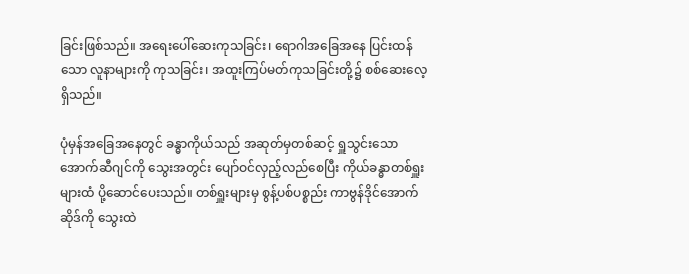ခြင်းဖြစ်သည်။ အရေးပေါ်ဆေးကုသခြင်း၊ ရောဂါအခြေအနေ ပြင်းထန်သော လူနာများကို ကုသခြင်း၊ အထူးကြပ်မတ်ကုသခြင်းတို့၌ စစ်ဆေးလေ့ရှိသည်။

ပုံမှန်အခြေအနေတွင် ခန္ဓာကိုယ်သည် အဆုတ်မှတစ်ဆင့် ရှူသွင်းသော အောက်ဆီဂျင်ကို သွေးအတွင်း ပျော်ဝင်လှည့်လည်စေပြီး ကိုယ်ခန္ဓာတစ်ရှူးများထံ ပို့ဆောင်ပေးသည်။ တစ်ရှူးများမှ စွန့်ပစ်ပစ္စည်း ကာဗွန်ဒိုင်အောက်ဆိုဒ်ကို သွေးထဲ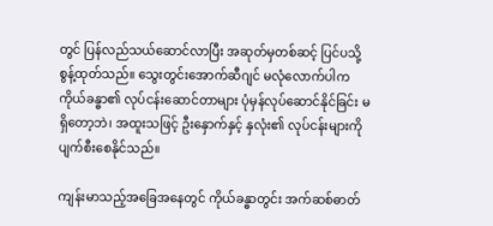တွင် ပြန်လည်သယ်ဆောင်လာပြီး အဆုတ်မှတစ်ဆင့် ပြင်ပသို့ စွန့်ထုတ်သည်။ သွေးတွင်းအောက်ဆီဂျင် မလုံလောက်ပါက ကိုယ်ခန္ဓာ၏ လုပ်ငန်းဆောင်တာများ ပုံမှန်လုပ်ဆောင်နိုင်ခြင်း မရှိတော့ဘဲ၊ အထူးသဖြင့် ဦးနှောက်နှင့် နှလုံး၏ လုပ်ငန်းများကို ပျက်စီးစေနိုင်သည်။

ကျန်းမာသည့်အခြေအနေတွင် ကိုယ်ခန္ဓာတွင်း အက်ဆစ်ဓာတ်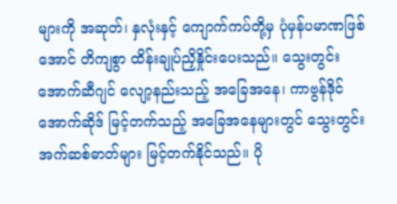များကို အဆုတ်၊ နှလုံးနှင့် ကျောက်ကပ်တို့မှ ပုံမှန်ပမာဏဖြစ်အောင် တိကျစွာ ထိန်းချုပ်ညှိနှိုင်းပေးသည်။ သွေးတွင်းအောက်ဆီဂျင် လျော့နည်းသည့် အခြေအနေ၊ ကာဗွန်ဒိုင်အောက်ဆိုဒ် မြင့်တက်သည့် အခြေအနေများတွင် သွေးတွင်းအက်ဆစ်ဓာတ်များ မြင့်တက်နိုင်သည်။ ပို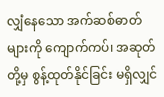လျှံနေသော အက်ဆစ်ဓာတ်များကို ကျောက်ကပ်၊ အဆုတ်တို့မှ စွန့်ထုတ်နိုင်ခြင်း မရှိလျှင်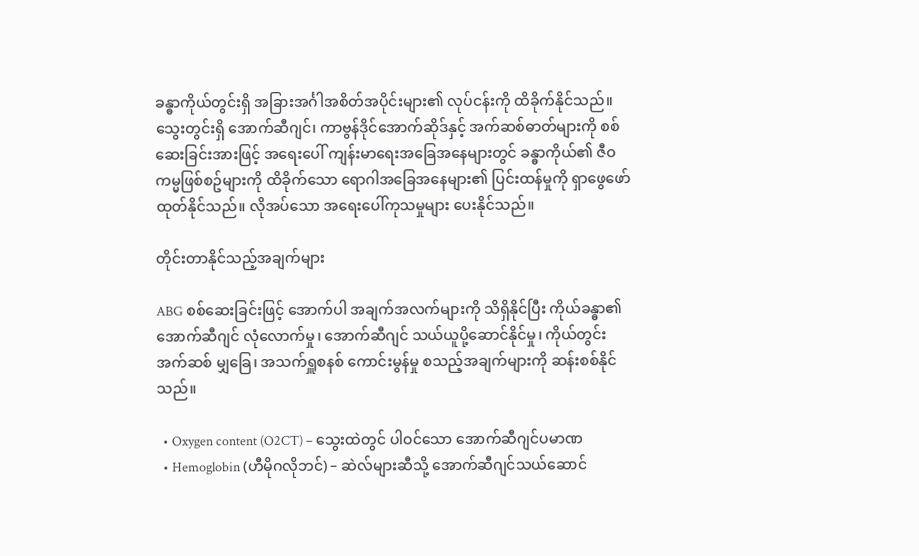ခန္ဓာကိုယ်တွင်းရှိ အခြားအင်္ဂါအစိတ်အပိုင်းများ၏ လုပ်ငန်းကို ထိခိုက်နိုင်သည်။ သွေးတွင်းရှိ အောက်ဆီဂျင်၊ ကာဗွန်ဒိုင်အောက်ဆိုဒ်နှင့် အက်ဆစ်ဓာတ်များကို စစ်ဆေးခြင်းအားဖြင့် အရေးပေါ် ကျန်းမာရေးအခြေအနေများတွင် ခန္ဓာကိုယ်၏ ဇီဝကမ္မဖြစ်စဥ်များကို ထိခိုက်သော ရောဂါအခြေအနေများ၏ ပြင်းထန်မှုကို ရှာဖွေဖော်ထုတ်နိုင်သည်။ လိုအပ်သော အရေးပေါ်ကုသမှုများ ပေးနိုင်သည်။

တိုင်းတာနိုင်သည့်အချက်များ

ABG စစ်ဆေးခြင်းဖြင့် အောက်ပါ အချက်အလက်များကို သိရှိနိုင်ပြီး ကိုယ်ခန္ဓာ၏ အောက်ဆီဂျင် လုံလောက်မှု၊ အောက်ဆီဂျင် သယ်ယူပို့ဆောင်နိုင်မှု၊ ကိုယ်တွင်းအက်ဆစ် မျှခြေ၊ အသက်ရှူစနစ် ကောင်းမွန်မှု စသည့်အချက်များကို ဆန်းစစ်နိုင်သည်။

  • Oxygen content (O2CT) – သွေးထဲတွင် ပါဝင်သော အောက်ဆီဂျင်ပမာဏ
  • Hemoglobin (ဟီမိုဂလိုဘင်) – ဆဲလ်များဆီသို့ အောက်ဆီဂျင်သယ်ဆောင်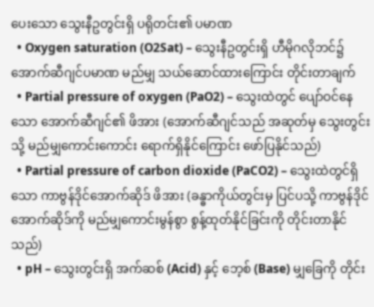ပေးသော သွေးနီဥတွင်းရှိ ပရိုတင်း၏ ပမာဏ
  • Oxygen saturation (O2Sat) – သွေးနီဥတွင်းရှိ ဟီမိုဂလိုဘင်၌ အောက်ဆီဂျင်ပမာဏ မည်မျှ သယ်ဆောင်ထားကြောင်း တိုင်းတာချက်
  • Partial pressure of oxygen (PaO2) – သွေးထဲတွင် ပျော်ဝင်နေသော အောက်ဆီဂျင်၏ ဖိအား (အောက်ဆီဂျင်သည် အဆုတ်မှ သွေးတွင်းသို့ မည်မျှကောင်းကောင်း ရောက်ရှိနိုင်ကြောင်း ဖော်ပြနိုင်သည်)
  • Partial pressure of carbon dioxide (PaCO2) – သွေးထဲတွင်ရှိသော ကာဗွန်ဒိုင်အောက်ဆိုဒ် ဖိအား (ခန္ဓာကိုယ်တွင်းမှ ပြင်ပသို့ ကာဗွန်ဒိုင်အောက်ဆိုဒ်ကို မည်မျှကောင်းမွန်စွာ စွန့်ထုတ်နိုင်ခြင်းကို တိုင်းတာနိုင်သည်)
  • pH – သွေးတွင်းရှိ အက်ဆစ် (Acid) နှင့် ဘေ့စ် (Base) မျှခြေကို တိုင်း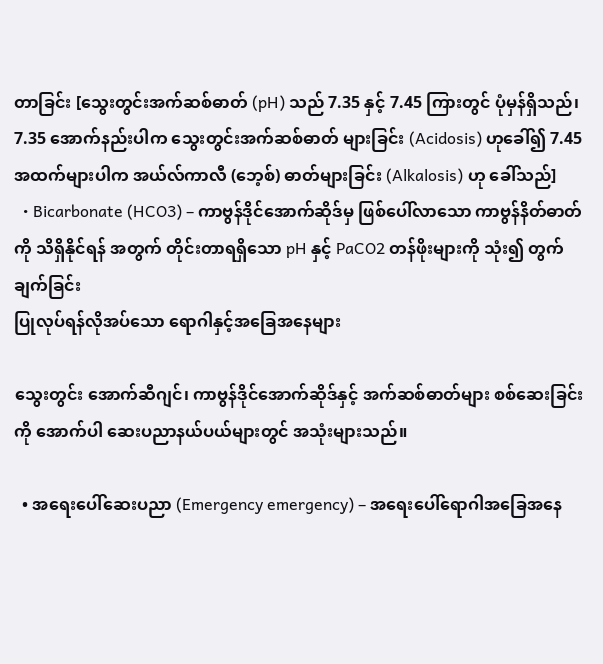တာခြင်း [သွေးတွင်းအက်ဆစ်ဓာတ် (pH) သည် 7.35 နှင့် 7.45 ကြားတွင် ပုံမှန်ရှိသည်၊ 7.35 အောက်နည်းပါက သွေးတွင်းအက်ဆစ်ဓာတ် များခြင်း (Acidosis) ဟုခေါ်၍ 7.45 အထက်များပါက အယ်လ်ကာလီ (ဘေ့စ်) ဓာတ်များခြင်း (Alkalosis) ဟု ခေါ်သည်]
  • Bicarbonate (HCO3) – ကာဗွန်ဒိုင်အောက်ဆိုဒ်မှ ဖြစ်ပေါ်လာသော ကာဗွန်နိတ်ဓာတ်ကို သိရှိနိုင်ရန် အတွက် တိုင်းတာရရှိသော pH နှင့် PaCO2 တန်ဖိုးများကို သုံး၍ တွက်ချက်ခြင်း
ပြုလုပ်ရန်လိုအပ်သော ရောဂါနှင့်အခြေအနေများ

သွေးတွင်း အောက်ဆီဂျင်၊ ကာဗွန်ဒိုင်အောက်ဆိုဒ်နှင့် အက်ဆစ်ဓာတ်များ စစ်ဆေးခြင်းကို အောက်ပါ ဆေးပညာနယ်ပယ်များတွင် အသုံးများသည်။

  • အရေးပေါ်ဆေးပညာ (Emergency emergency) – အရေးပေါ်ရောဂါအခြေအနေ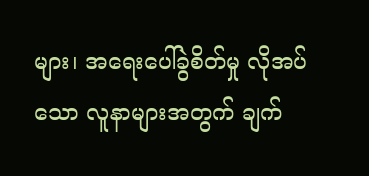များ၊ အရေးပေါ်ခွဲစိတ်မှု လိုအပ်သော လူနာများအတွက် ချက်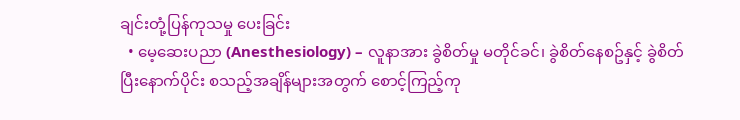ချင်းတုံ့ပြန်ကုသမှု ပေးခြင်း
  • မေ့ဆေးပညာ (Anesthesiology) – လူနာအား ခွဲစိတ်မှု မတိုင်ခင်၊ ခွဲစိတ်နေစဥ်နှင့် ခွဲစိတ်ပြီးနောက်ပိုင်း စသည့်အချိန်များအတွက် စောင့်ကြည့်ကု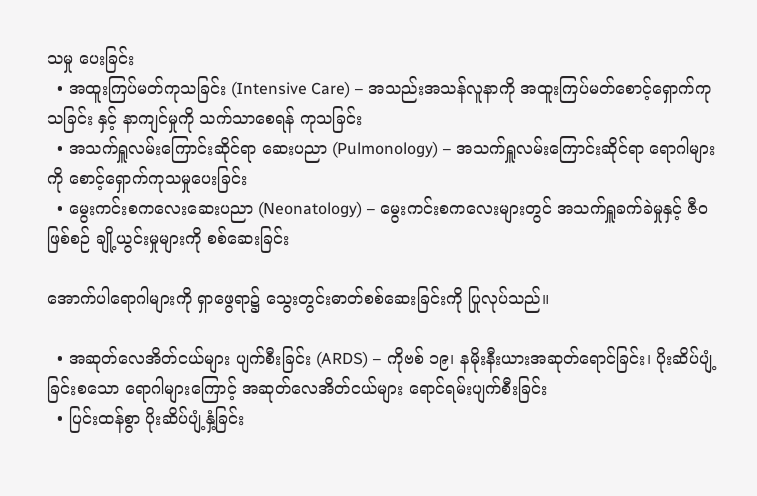သမှု ပေးခြင်း
  • အထူးကြပ်မတ်ကုသခြင်း (Intensive Care) – အသည်းအသန်လူနာကို အထူးကြပ်မတ်စောင့်‌‌ရှောက်ကုသခြင်း နှင့် နာကျင်မှုကို သက်သာစေရန် ကုသခြင်း
  • အသက်ရှူလမ်းကြောင်းဆိုင်ရာ ဆေးပညာ (Pulmonology) – အသက်ရှူလမ်းကြောင်းဆိုင်ရာ ရောဂါများကို စောင့်ရှောက်ကုသမှုပေးခြင်း
  • မွေးကင်းစကလေးဆေးပညာ (Neonatology) – မွေးကင်းစကလေးများတွင် အသက်ရှူခက်ခဲမှုနှင့် ဇီဝဖြစ်စဉ် ချို့ယွင်းမှုများကို စစ်ဆေးခြင်း

အောက်ပါရောဂါများကို ရှာဖွေရာ၌ သွေးတွင်းဓာတ်စစ်ဆေးခြင်းကို ပြုလုပ်သည်။

  • အဆုတ်လေအိတ်ငယ်များ ပျက်စီးခြင်း (ARDS) – ကိုဗစ် ၁၉၊ နမိုးနီးယားအဆုတ်ရောင်ခြင်း၊ ပိုးဆိပ်ပျံ့ခြင်းစသော ရောဂါများကြောင့် အဆုတ်လေအိတ်ငယ်များ ရောင်ရမ်းပျက်စီးခြင်း
  • ပြင်းထန်စွာ ပိုးဆိပ်ပျံ့နှံ့ခြင်း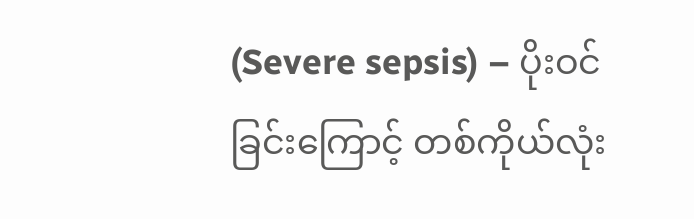(Severe sepsis) – ပိုးဝင်ခြင်းကြောင့် တစ်ကိုယ်လုံး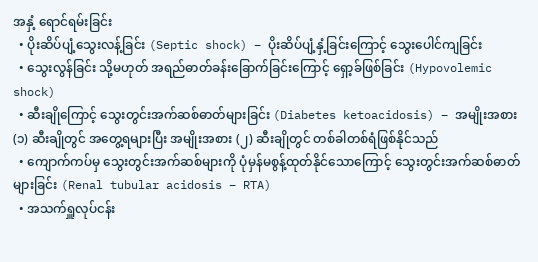အနှံ့ ရောင်ရမ်းခြင်း
  • ပိုးဆိပ်ပျံ့သွေးလန့်ခြင်း (Septic shock) – ပိုးဆိပ်ပျံ့နှံ့ခြင်းကြောင့် သွေးပေါင်ကျခြင်း
  • သွေးလွန်ခြင်း သို့မဟုတ် အရည်ဓာတ်ခန်းခြောက်ခြင်းကြောင့် ရှော့ခ်ဖြစ်ခြင်း (Hypovolemic shock)
  • ဆီးချိုကြောင့် သွေးတွင်းအက်ဆစ်ဓာတ်များခြင်း (Diabetes ketoacidosis) – အမျိုးအစား (၁) ဆီးချိုတွင် အတွေ့ရများပြီး အမျိုးအစား (၂) ဆီးချိုတွင် တစ်ခါတစ်ရံဖြစ်နိုင်သည်
  • ကျောက်ကပ်မှ သွေးတွင်းအက်ဆစ်များကို ပုံမှန်မစွန့်ထုတ်နိုင်သောကြောင့် သွေးတွင်းအက်ဆစ်ဓာတ် များခြင်း (Renal tubular acidosis – RTA)
  • အသက်ရှူလုပ်ငန်း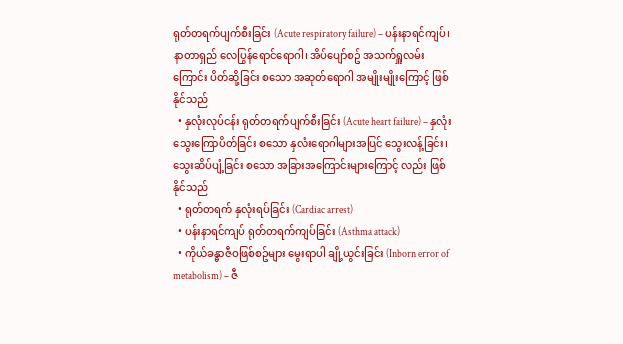ရုတ်တရက်ပျက်စီးခြင်း (Acute respiratory failure) – ပန်းနာရင်ကျပ်၊ နာတာရှည် လေပြွန်ရောင်ရောဂါ၊ အိပ်ပျော်စဥ် အသက်ရှူလမ်းကြောင်း ပိတ်ဆို့ခြင်း စသော အဆုတ်ရောဂါ အမျိုးမျိုးကြောင့် ဖြစ်နိုင်သည်
  • နှလုံးလုပ်ငန်း ရုတ်တရက်ပျက်စီးခြင်း (Acute heart failure) – နှလုံးသွေးကြောပိတ်ခြင်း စသော နှလံးရောဂါများအပြင် သွေးလန့်ခြင်း၊ သွေးဆိပ်ပျံ့ခြင်း စသော အခြားအကြောင်းများကြောင့် လည်း ဖြစ်နိုင်သည်
  • ရုတ်တရက် နှလုံးရပ်ခြင်း (Cardiac arrest)
  • ပန်းနာရင်ကျပ် ရုတ်တရက်ကျပ်ခြင်း (Asthma attack)
  • ကိုယ်ခန္ဓာဇီဝဖြစ်စဥ်များ မွေးရာပါ ချို့ယွင်းခြင်း (Inborn error of metabolism) – ဇီ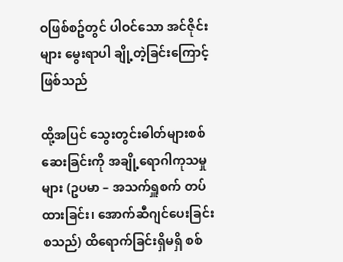ဝဖြစ်စဥ်တွင် ပါဝင်သော အင်ဇိုင်းများ မွေးရာပါ ချို့တဲ့ခြင်းကြောင့်ဖြစ်သည်

ထို့အပြင် သွေးတွင်းဓါတ်များစစ်ဆေးခြင်းကို အချို့ရောဂါကုသမှုများ (ဥပမာ – အသက်ရှူစက် တပ်ထားခြင်း၊ အောက်ဆီဂျင်ပေးခြင်း စသည်) ထိရောက်ခြင်းရှိမရှိ စစ်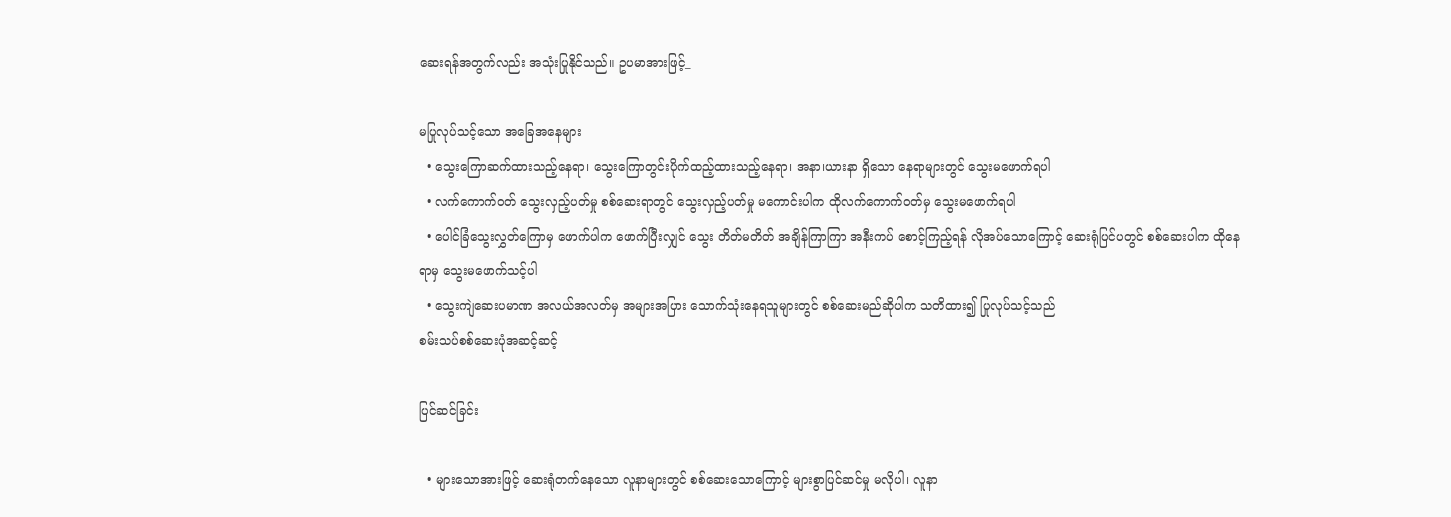ဆေးရန်အတွက်လည်း အသုံးပြုနိုင်သည်။ ဥပမာအားဖြင့်_

မပြုလုပ်သင့်သော အခြေအနေများ
  • သွေးကြောဆက်ထားသည့်နေရာ၊ သွေးကြောတွင်းပိုက်ထည့်ထားသည့်နေရာ၊ အနာ၊ယားနာ ရှိသော နေရာများတွင် သွေးမဖောက်ရပါ
  • လက်ကောက်ဝတ် သွေးလှည့်ပတ်မှု စစ်ဆေးရာတွင် သွေးလှည့်ပတ်မှု မကောင်းပါက ထိုလက်ကောက်ဝတ်မှ သွေးမဖောက်ရပါ
  • ပေါင်ခြံသွေးလွှတ်ကြောမှ ဖောက်ပါက ဖောက်ပြီးလျှင် သွေး တိတ်မတိတ် အချိန်ကြာကြာ အနီးကပ် စောင့်ကြည့်ရန် လိုအပ်သောကြောင့် ဆေးရုံပြင်ပတွင် စစ်ဆေးပါက ထိုနေရာမှ သွေးမဖောက်သင့်ပါ
  • သွေးကျဲဆေးပမာဏ အလယ်အလတ်မှ အများအပြား သောက်သုံးနေရသူများတွင် စစ်ဆေးမည်ဆိုပါက သတိထား၍ ပြုလုပ်သင့်သည်
စမ်းသပ်စစ်ဆေးပုံအဆင့်ဆင့်

ပြင်ဆင်ခြင်း

  • များသောအားဖြင့် ဆေးရုံတက်နေသော လူနာများတွင် စစ်ဆေးသောကြောင့် များစွာပြင်ဆင်မှု မလိုပါ၊ လူနာ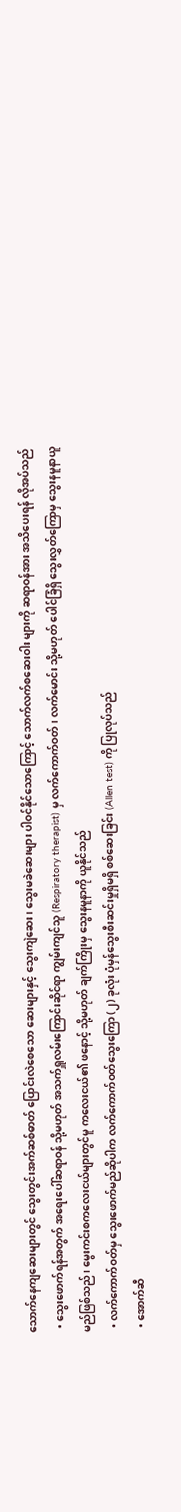သောက်နေကျဆေးများတွင် သွေးတွင်းအက်ဆစ်ဓာတ် ပြောင်းလဲစေသော ဆေးများနှင့် သွေးကျဲဆေး၊ သွေးမခဲဆေးများ ပါဝင်နိုင်သောကြောင့် သောက်လက်စဆေးဝါး များကို ဆရာဝန်အား အသိပေးရန် လိုအပ်သည်
  • သွေးဖောက်ရန်အတွက် အရေးပေါ်ဆရာဝန် သို့မဟုတ် အသက်ရှူလမ်းကြောင်းဆိုင်ရာ ကျွမ်းကျင်သူ (Respiratory therapist) မှ လက်ကောက်ဝတ်၊ လက်မောင်း သို့မဟုတ် ပေါင်ခြံရှိ သွေးလွှတ်ကြောမှ သွေးနမူနာယူမည်ဖြစ်သည်၊ မွေးကင်းစကလေးငယ်များတွင်မူ ကလေးငယ်၏ ဖနောင့် သို့မဟုတ် ချက်ကြိုးမှ သွေးနမူနာကို ယူနိုင်သည်
  • လက်ကောက်ဝတ်မှ သွေးဖောက်မည်ဆိုပါက လက်ကောက်ဝတ်သွေးကြော (၂) ခုလုံး ပုံမှန်သွေးစီးဆင်းမှုရှိမရှိ စစ်ဆေးခြင်း (Allen test) ကို ပြုလုပ်သည်
  • အောက်ဆီ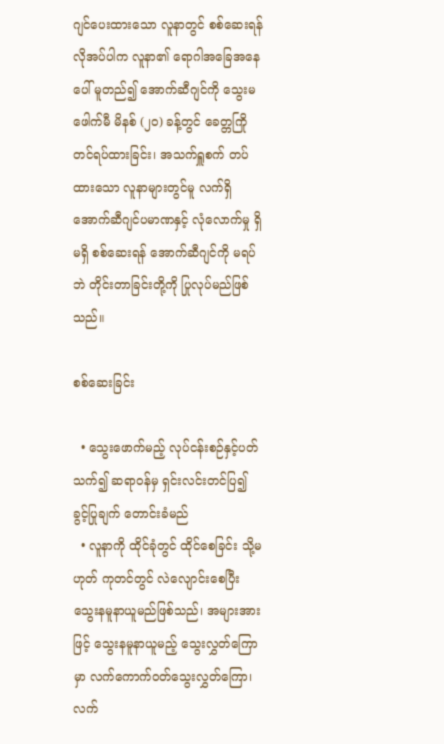ဂျင်ပေးထားသော လူနာတွင် စစ်ဆေးရန် လိုအပ်ပါက လူနာ၏ ရောဂါအခြေအနေပေါ် မူတည်၍ အောက်ဆီဂျင်ကို သွေးမဖေါက်မီ မိနစ် (၂၀) ခန့်တွင် ခေတ္တကြိုတင်ရပ်ထားခြင်း၊ အသက်ရှူစက် တပ်ထားသော လူနာများတွင်မူ လက်ရှိအောက်ဆီဂျင်ပမာဏနှင့် လုံလောက်မှု ရှိမရှိ စစ်ဆေးရန် အောက်ဆီဂျင်ကို မရပ်ဘဲ တိုင်းတာခြင်းတို့ကို ပြုလုပ်မည်ဖြစ်သည်။

စစ်ဆေးခြင်း

  • သွေးဖောက်မည့် လုပ်ငန်းစဉ်နှင့်ပတ်သက်၍ ဆရာဝန်မှ ရှင်းလင်းတင်ပြ၍ ခွင့်ပြုချက် တောင်းခံမည်
  • လူနာကို ထိုင်ခုံတွင် ထိုင်စေခြင်း သို့မဟုတ် ကုတင်တွင် လဲလျောင်းစေပြီး သွေးနမူနာယူမည်ဖြစ်သည်၊ အများအားဖြင့် သွေးနမူနာယူမည့် သွေးလွှတ်ကြောမှာ လက်ကောက်ဝတ်သွေးလွှတ်ကြော၊ လက်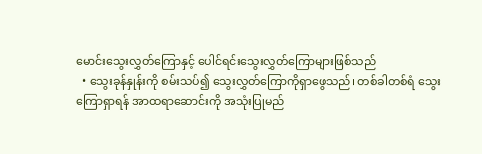မောင်းသွေးလွှတ်ကြောနှင့် ပေါင်ရင်းသွေးလွှတ်ကြောများဖြစ်သည်
  • သွေးခုန်နှုန်းကို စမ်းသပ်၍ သွေးလွှတ်ကြောကိုရှာဖွေသည်၊ တစ်ခါတစ်ရံ သွေးကြောရှာရန် အာထရာဆောင်းကို အသုံးပြုမည်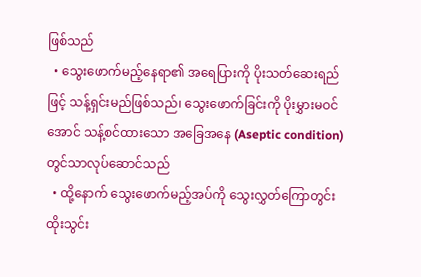ဖြစ်သည်
  • သွေးဖောက်မည့်နေရာ၏ အရေပြားကို ပိုးသတ်ဆေးရည်ဖြင့် သန့်ရှင်းမည်ဖြစ်သည်၊ သွေးဖောက်ခြင်းကို ပိုးမွှားမဝင်အောင် သန့်စင်ထားသော အခြေအနေ (Aseptic condition) တွင်သာလုပ်ဆောင်သည်
  • ထို့နောက် သွေးဖောက်မည့်အပ်ကို သွေးလွှတ်ကြောတွင်း ထိုးသွင်း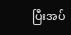ပြီးအပ်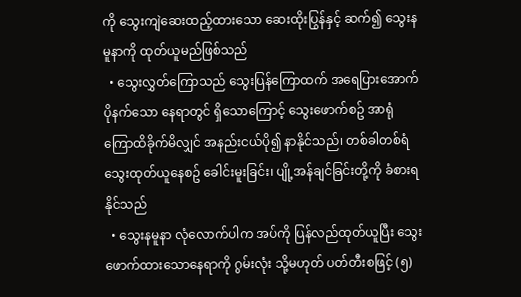ကို သွေးကျဲဆေးထည့်ထားသော ဆေးထိုးပြွန်နှင့် ဆက်၍ သွေးနမူနာကို ထုတ်ယူမည်ဖြစ်သည်
  • သွေးလွှတ်ကြောသည် သွေးပြန်ကြောထက် အရေပြားအောက် ပိုနက်သော နေရာတွင် ရှိသောကြောင့် သွေးဖောက်စဥ် အာရုံကြောထိခိုက်မိလျှင် အနည်းငယ်ပို၍ နာနိုင်သည်၊ တစ်ခါတစ်ရံ သွေးထုတ်ယူနေစဥ် ခေါင်းမူးခြင်း၊ ပျို့အန်ချင်ခြင်းတို့ကို ခံစားရနိုင်သည်
  • သွေးနမူနာ လုံလောက်ပါက အပ်ကို ပြန်လည်ထုတ်ယူပြီး သွေးဖောက်ထားသောနေရာကို ဂွမ်းလုံး သို့မဟုတ် ပတ်တီးစဖြင့် (၅)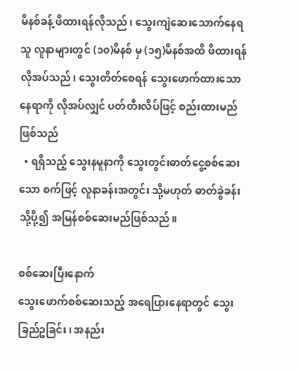မိနစ်ခန့် ဖိထားရန်လိုသည်၊ သွေးကျဲဆေးသောက်နေရသူ လူနာများတွင် (၁၀)မိနစ် မှ (၁၅)မိနစ်အထိ ဖိထားရန် လိုအပ်သည်၊ သွေးတိတ်စေရန် သွေးဖောက်ထားသော နေရာကို လိုအပ်လျှင် ပတ်တီးလိပ်ဖြင့် စည်းထားမည်ဖြစ်သည်
  • ရရှိသည့် သွေးနမူနာကို သွေးတွင်းဓာတ်ငွေ့စစ်ဆေးသော စက်ဖြင့် လူနာခန်းအတွင်း သို့မဟုတ် ဓာတ်ခွဲခန်းသို့ပို့၍ အမြန်စစ်ဆေးမည်ဖြစ်သည်။

စစ်ဆေးပြီးနောက်
သွေးဖောက်စစ်ဆေးသည့် အရေပြားနေရာတွင် သွေးခြည်ဥခြင်း၊ အနည်း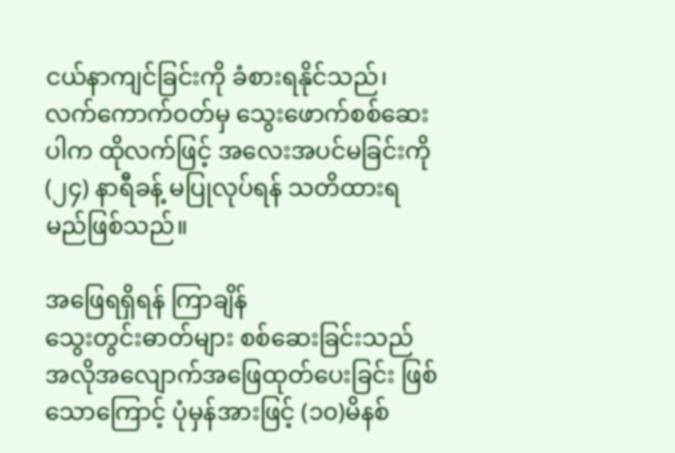ငယ်နာကျင်ခြင်းကို ခံစားရနိုင်သည်၊ လက်ကောက်ဝတ်မှ သွေးဖောက်စစ်ဆေးပါက ထိုလက်ဖြင့် အလေးအပင်မခြင်းကို (၂၄) နာရီခန့် မပြုလုပ်ရန် သတိထားရမည်ဖြစ်သည်။

အဖြေရရှိရန် ကြာချိန်
သွေးတွင်းဓာတ်များ စစ်ဆေးခြင်းသည် အလိုအလျောက်အဖြေထုတ်‌ပေးခြင်း ဖြစ်သောကြောင့် ပုံမှန်အားဖြင့် (၁၀)မိနစ်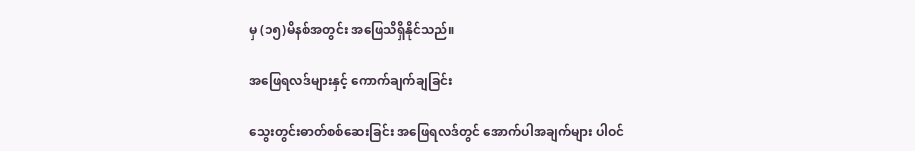မှ (၁၅)မိနစ်အတွင်း အဖြေသိရှိနိုင်သည်။

အဖြေရလဒ်များနှင့် ကောက်ချက်ချခြင်း

သွေးတွင်းဓာတ်စစ်ဆေးခြင်း အဖြေရလဒ်တွင် အောက်ပါအချက်များ ပါဝင်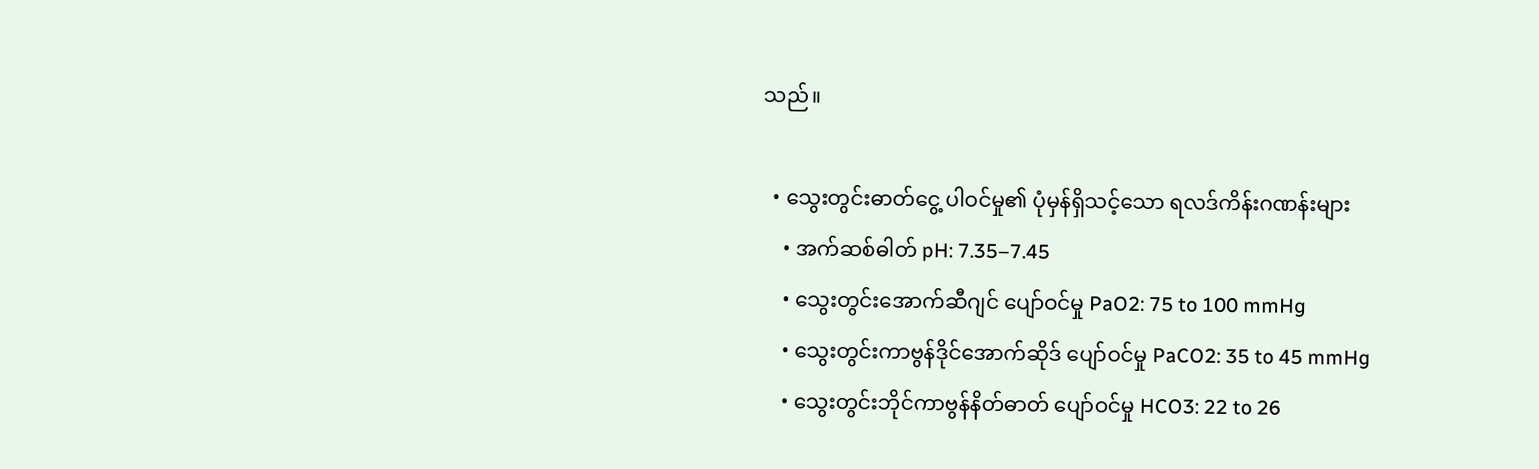သည်။

  • သွေးတွင်းဓာတ်ငွေ့ ပါဝင်မှု၏ ပုံမှန်ရှိသင့်သော ရလဒ်ကိန်းဂဏန်းများ
    • အက်ဆစ်ဓါတ် pH: 7.35–7.45
    • သွေးတွင်းအောက်ဆီဂျင် ပျော်ဝင်မှု PaO2: 75 to 100 mmHg
    • သွေးတွင်းကာဗွန်ဒိုင်အောက်ဆိုဒ် ပျော်ဝင်မှု PaCO2: 35 to 45 mmHg
    • သွေးတွင်းဘိုင်ကာဗွန်နိတ်ဓာတ် ပျော်ဝင်မှု HCO3: 22 to 26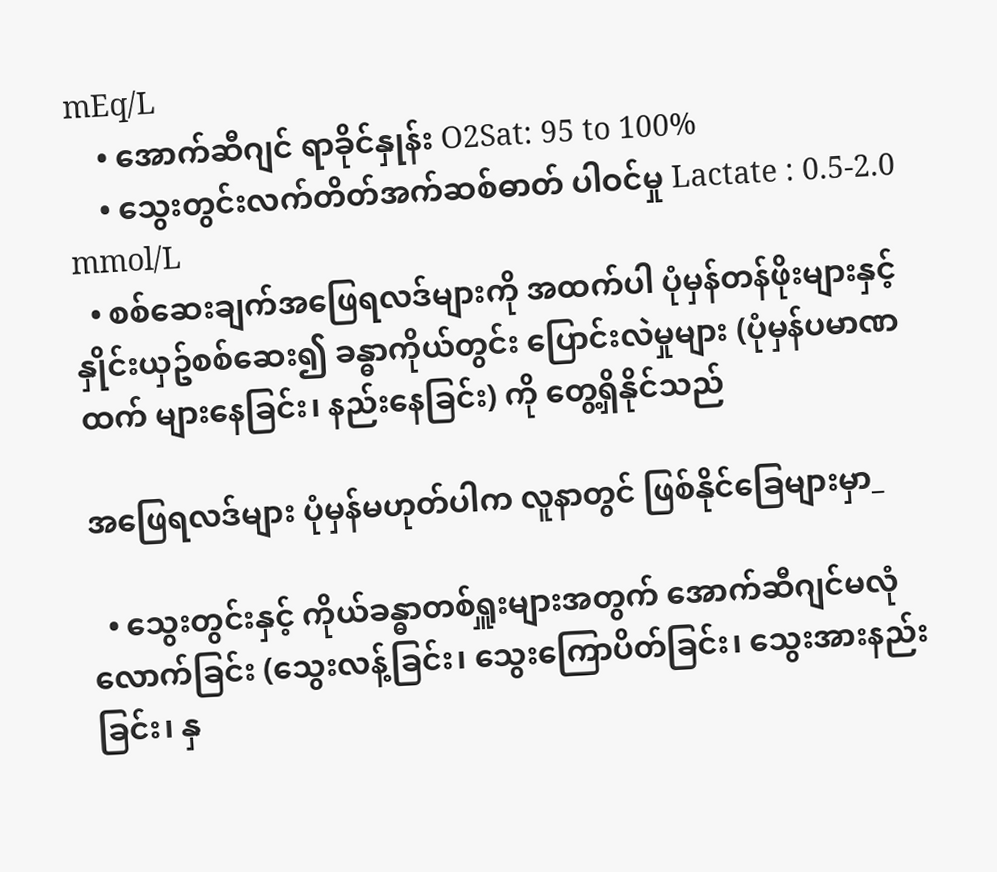mEq/L
    • အောက်ဆီဂျင် ရာခိုင်နှုန်း O2Sat: 95 to 100%
    • သွေးတွင်းလက်တိတ်အက်ဆစ်ဓာတ် ပါဝင်မှု Lactate : 0.5-2.0 mmol/L
  • စစ်ဆေးချက်အဖြေရလဒ်များကို အထက်ပါ ပုံမှန်တန်ဖိုးများနှင့် နှိုင်းယှဥ်စစ်ဆေး၍ ခန္ဓာကိုယ်တွင်း ပြောင်းလဲမှုများ (ပုံမှန်ပမာဏထက် များနေခြင်း၊ နည်းနေခြင်း) ကို တွေ့ရှိနိုင်သည်

အဖြေရလဒ်များ ပုံမှန်မဟုတ်ပါက လူနာတွင် ဖြစ်နိုင်ခြေများမှာ_

  • သွေးတွင်းနှင့် ကိုယ်ခန္ဓာတစ်ရှူးများအတွက် အောက်ဆီဂျင်မလုံလောက်ခြင်း (သွေးလန့်ခြင်း၊ သွေးကြောပိတ်ခြင်း၊ သွေးအားနည်းခြင်း၊ နှ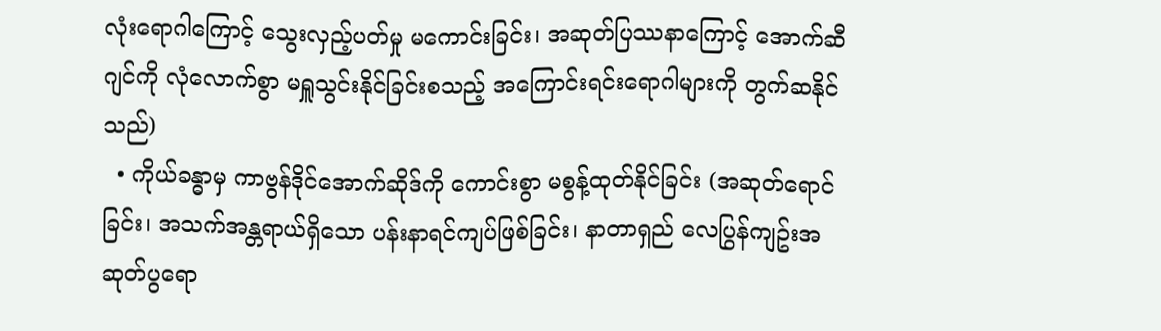လုံးရောဂါကြောင့် သွေးလှည့်ပတ်မှု မကောင်းခြင်း၊ အဆုတ်ပြဿနာကြောင့် အောက်ဆီဂျင်ကို လုံလောက်စွာ မရှူသွင်းနိုင်ခြင်းစသည့် အကြောင်းရင်းရောဂါများကို တွက်ဆနိုင်သည်)
  • ကိုယ်ခန္ဓာမှ ကာဗွန်ဒိုင်အောက်ဆိုဒ်ကို ကောင်းစွာ မစွန့်ထုတ်နိုင်ခြင်း (အဆုတ်ရောင်ခြင်း၊ အသက်အန္တရာယ်ရှိသော ပန်းနာရင်ကျပ်ဖြစ်ခြင်း၊ နာတာရှည် လေပြွန်ကျဥ်းအဆုတ်ပွရော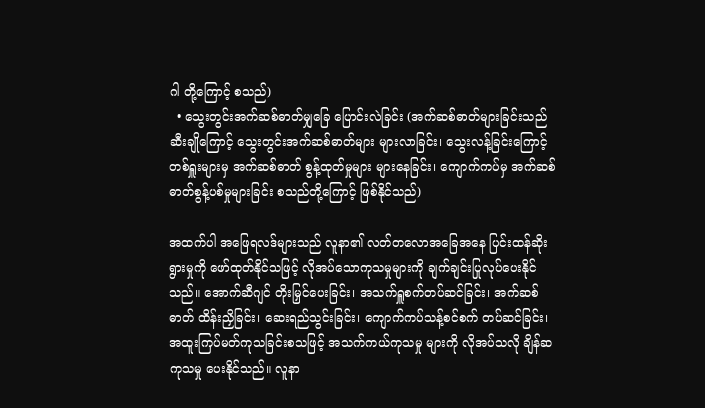ဂါ တို့ကြောင့် စသည်)
  • သွေးတွင်းအက်ဆစ်ဓာတ်မျှခြေ ပြောင်းလဲခြင်း (အက်ဆစ်ဓာတ်များခြင်းသည် ဆီးချိုကြောင့် သွေးတွင်းအက်ဆစ်ဓာတ်များ များလာခြင်း၊ သွေးလန့်ခြင်းကြောင့် တစ်ရှူးများမှ အက်ဆစ်ဓာတ် စွန့်ထုတ်မှုများ များနေခြင်း၊ ကျောက်ကပ်မှ အက်ဆစ်ဓာတ်စွန့်ပစ်မှုများခြင်း စသည်တို့ကြောင့် ဖြစ်နိုင်သည်)

အထက်ပါ အဖြေရလဒ်များသည် လူနာ၏ လတ်တလောအခြေအနေ ပြင်းထန်ဆိုးရွားမှုကို ဖော်ထုတ်နိုင်သဖြင့် လိုအပ်သောကုသမှုများကို ချက်ချင်းပြုလုပ်ပေးနိုင်သည်။ အောက်ဆီဂျင် တိုးမြှင်ပေးခြင်း၊ အသက်ရှူစက်တပ်ဆင်ခြင်း၊ အက်ဆစ်ဓာတ် ထိန်းညှိခြင်း၊ ဆေးရည်သွင်းခြင်း၊ ကျောက်ကပ်သန့်စင်စက် တပ်ဆင်ခြင်း၊ အထူးကြပ်မတ်ကုသခြင်းစသဖြင့် အသက်ကယ်ကုသမှု များကို လိုအပ်သလို ချိန်ဆကုသမှု ပေးနိုင်သည်။ လူနာ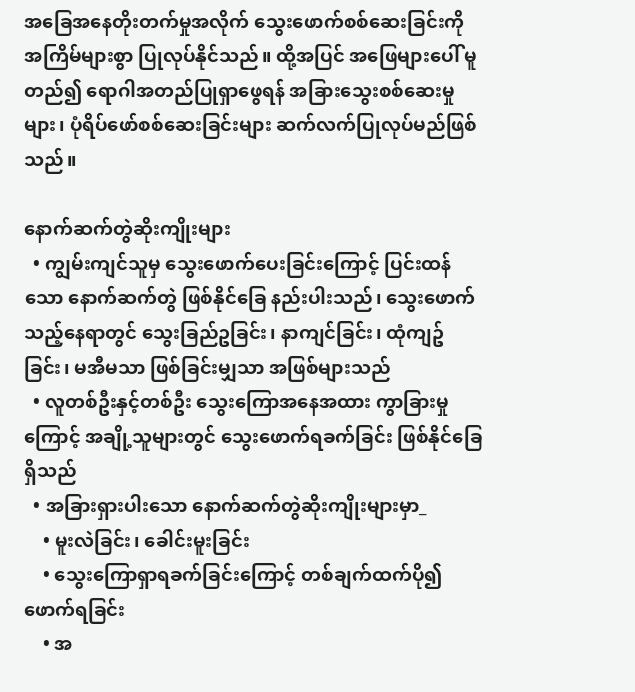အခြေအနေတိုးတက်မှုအလိုက် သွေးဖောက်စစ်ဆေးခြင်းကို အကြိမ်များစွာ ပြုလုပ်နိုင်သည်။ ထို့အပြင် အဖြေများပေါ် မူတည်၍ ရောဂါအတည်ပြုရှာဖွေရန် အခြားသွေးစစ်ဆေးမှုများ၊ ပုံရိပ်ဖော်စစ်ဆေးခြင်းများ ဆက်လက်ပြုလုပ်မည်ဖြစ်သည်။

နောက်ဆက်တွဲဆိုးကျိုးများ
  • ကျွမ်းကျင်သူမှ သွေးဖောက်ပေးခြင်းကြောင့် ပြင်းထန်သော နောက်ဆက်တွဲ ဖြစ်နိုင်ခြေ နည်းပါးသည်၊ သွေးဖောက်သည့်နေရာတွင် သွေးခြည်ဥခြင်း၊ နာကျင်ခြင်း၊ ထုံကျဥ်ခြင်း၊ မအီမသာ ဖြစ်ခြင်းမျှသာ အဖြစ်များသည်
  • လူတစ်ဦးနှင့်တစ်ဦး သွေးကြောအနေအထား ကွာခြားမှုကြောင့် အချို့သူများတွင် သွေးဖောက်ရခက်ခြင်း ဖြစ်နိုင်ခြေရှိသည်
  • အခြားရှားပါးသော နောက်ဆက်တွဲဆိုးကျိုးများမှာ_
    • မူးလဲခြင်း၊ ခေါင်းမူးခြင်း
    • သွေးကြောရှာရခက်ခြင်းကြောင့် တစ်ချက်ထက်ပို၍ ဖောက်ရခြင်း
    • အ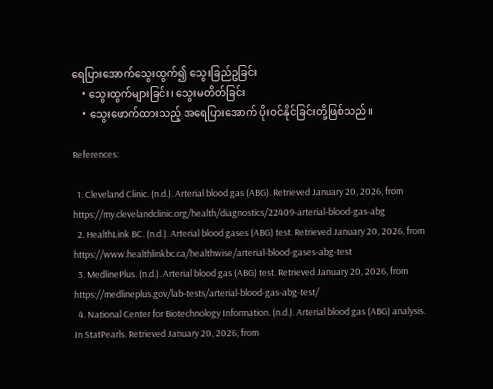ရေပြားအောက်သွေးထွက်၍ သွေးခြည်ဥခြင်း
    • သွေးထွက်များခြင်း၊ သွေးမတိတ်ခြင်း
    • သွေးဖောက်ထားသည့် အရေပြားအောက် ပိုးဝင်နိုင်ခြင်းတို့ဖြစ်သည်။

References:

  1. Cleveland Clinic. (n.d.). Arterial blood gas (ABG). Retrieved January 20, 2026, from https://my.clevelandclinic.org/health/diagnostics/22409-arterial-blood-gas-abg
  2. HealthLink BC. (n.d.). Arterial blood gases (ABG) test. Retrieved January 20, 2026, from https://www.healthlinkbc.ca/healthwise/arterial-blood-gases-abg-test
  3. MedlinePlus. (n.d.). Arterial blood gas (ABG) test. Retrieved January 20, 2026, from https://medlineplus.gov/lab-tests/arterial-blood-gas-abg-test/
  4. National Center for Biotechnology Information. (n.d.). Arterial blood gas (ABG) analysis. In StatPearls. Retrieved January 20, 2026, from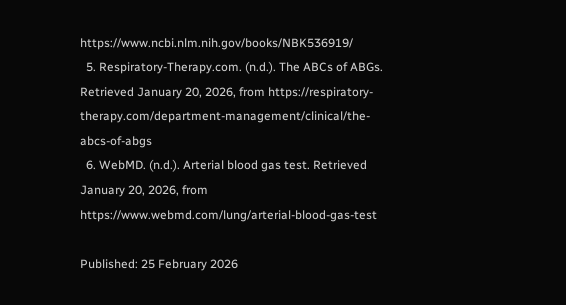https://www.ncbi.nlm.nih.gov/books/NBK536919/
  5. Respiratory-Therapy.com. (n.d.). The ABCs of ABGs. Retrieved January 20, 2026, from https://respiratory-therapy.com/department-management/clinical/the-abcs-of-abgs
  6. WebMD. (n.d.). Arterial blood gas test. Retrieved January 20, 2026, from https://www.webmd.com/lung/arterial-blood-gas-test

Published: 25 February 2026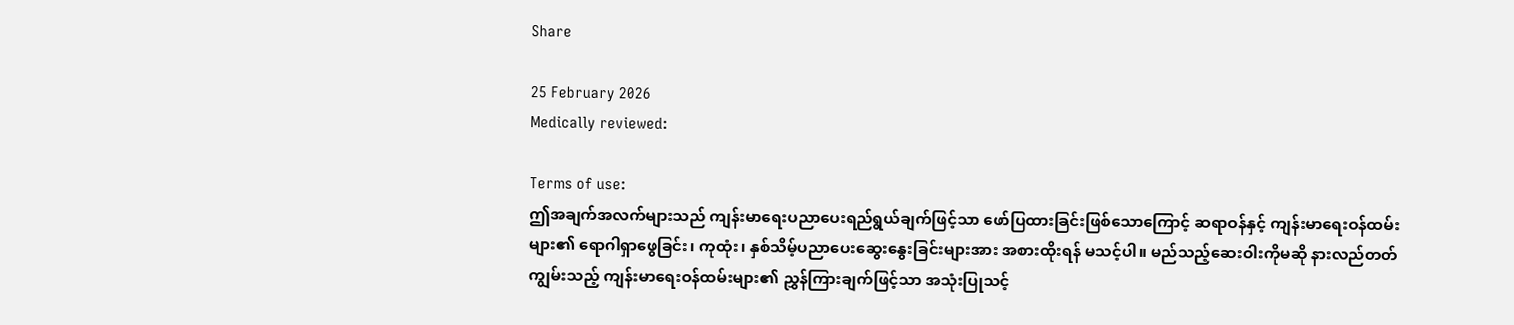Share

25 February 2026
Medically reviewed:

Terms of use:
ဤအချက်အလက်များသည် ကျန်းမာရေးပညာပေးရည်ရွယ်ချက်ဖြင့်သာ ဖော်ပြထားခြင်းဖြစ်သောကြောင့် ဆရာဝန်နှင့် ကျန်းမာရေးဝန်ထမ်းများ၏ ရောဂါရှာဖွေခြင်း၊ ကုထုံး၊ နှစ်သိမ့်ပညာပေးဆွေးနွေးခြင်းများအား အစားထိုးရန် မသင့်ပါ။ မည်သည့်ဆေးဝါးကိုမဆို နားလည်တတ်ကျွမ်းသည့် ကျန်းမာရေးဝန်ထမ်းများ၏ ညွှန်ကြားချက်ဖြင့်သာ အသုံးပြုသင့်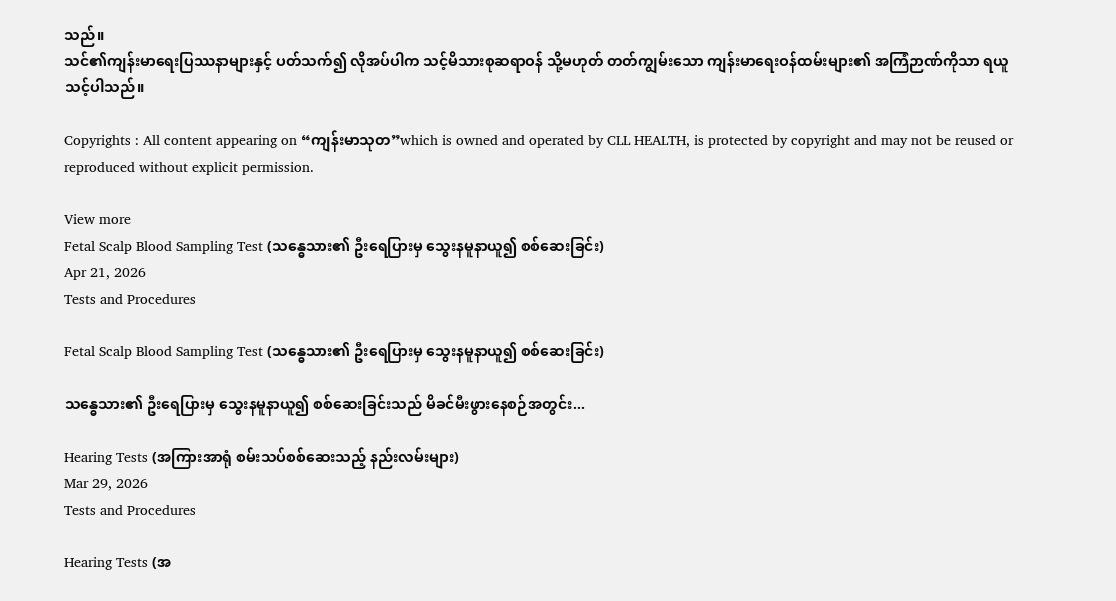သည်။
သင်၏ကျန်းမာရေးပြဿနာများနှင့် ပတ်သက်၍ လိုအပ်ပါက သင့်မိသားစုဆရာဝန် သို့မဟုတ် တတ်ကျွမ်းသော ကျန်းမာရေးဝန်ထမ်းများ၏ အကြံဉာဏ်ကိုသာ ရယူသင့်ပါသည်။

Copyrights : All content appearing on “ကျန်းမာသုတ”which is owned and operated by CLL HEALTH, is protected by copyright and may not be reused or reproduced without explicit permission.

View more
Fetal Scalp Blood Sampling Test (သန္ဓေသား၏ ဦးရေပြားမှ သွေးနမူနာယူ၍ စစ်ဆေးခြင်း)
Apr 21, 2026
Tests and Procedures

Fetal Scalp Blood Sampling Test (သန္ဓေသား၏ ဦးရေပြားမှ သွေးနမူနာယူ၍ စစ်ဆေးခြင်း)

သန္ဓေသား၏ ဦးရေပြားမှ သွေးနမူနာယူ၍ စစ်ဆေးခြင်းသည် မိခင်မီးဖွားနေစဉ်အတွင်း...

Hearing Tests (အကြားအာရုံ စမ်းသပ်စစ်ဆေးသည့် နည်းလမ်းများ)
Mar 29, 2026
Tests and Procedures

Hearing Tests (အ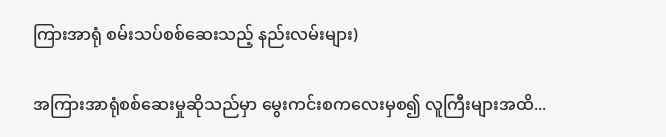ကြားအာရုံ စမ်းသပ်စစ်ဆေးသည့် နည်းလမ်းများ)

အကြားအာရုံစစ်ဆေးမှုဆိုသည်မှာ မွေးကင်းစကလေးမှစ၍ လူကြီးများအထိ...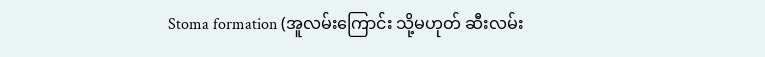Stoma formation (အူလမ်းကြောင်း သို့မဟုတ် ဆီးလမ်း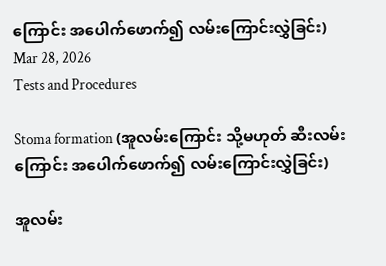ကြောင်း အပေါက်ဖောက်၍ လမ်းကြောင်းလွှဲခြင်း)
Mar 28, 2026
Tests and Procedures

Stoma formation (အူလမ်းကြောင်း သို့မဟုတ် ဆီးလမ်းကြောင်း အပေါက်ဖောက်၍ လမ်းကြောင်းလွှဲခြင်း)

အူလမ်း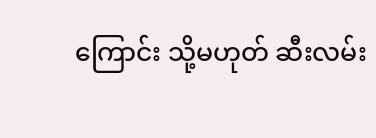ကြောင်း သို့မဟုတ် ဆီးလမ်း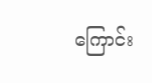ကြောင်း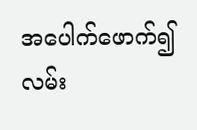အပေါက်ဖောက်၍ လမ်း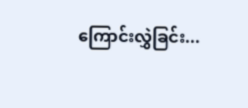ကြောင်းလွှဲခြင်း...